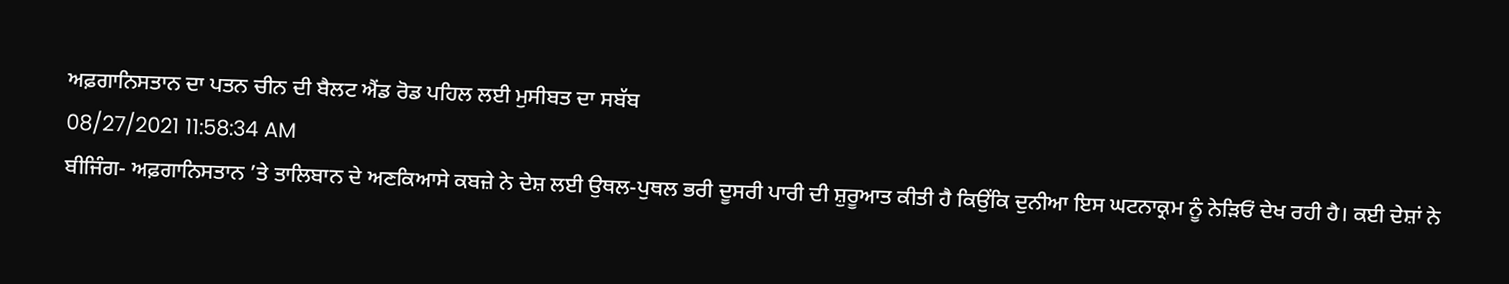ਅਫ਼ਗਾਨਿਸਤਾਨ ਦਾ ਪਤਨ ਚੀਨ ਦੀ ਬੈਲਟ ਐਂਡ ਰੋਡ ਪਹਿਲ ਲਈ ਮੁਸੀਬਤ ਦਾ ਸਬੱਬ
08/27/2021 11:58:34 AM
ਬੀਜਿੰਗ- ਅਫ਼ਗਾਨਿਸਤਾਨ ’ਤੇ ਤਾਲਿਬਾਨ ਦੇ ਅਣਕਿਆਸੇ ਕਬਜ਼ੇ ਨੇ ਦੇਸ਼ ਲਈ ਉਥਲ-ਪੁਥਲ ਭਰੀ ਦੂਸਰੀ ਪਾਰੀ ਦੀ ਸ਼ੁਰੂਆਤ ਕੀਤੀ ਹੈ ਕਿਉਂਕਿ ਦੁਨੀਆ ਇਸ ਘਟਨਾਕ੍ਰਮ ਨੂੰ ਨੇੜਿਓਂ ਦੇਖ ਰਹੀ ਹੈ। ਕਈ ਦੇਸ਼ਾਂ ਨੇ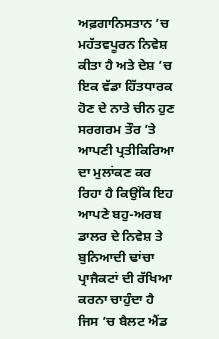ਅਫ਼ਗਾਨਿਸਤਾਨ ’ਚ ਮਹੱਤਵਪੂਰਨ ਨਿਵੇਸ਼ ਕੀਤਾ ਹੈ ਅਤੇ ਦੇਸ਼ ’ਚ ਇਕ ਵੱਡਾ ਹਿੱਤਧਾਰਕ ਹੋਣ ਦੇ ਨਾਤੇ ਚੀਨ ਹੁਣ ਸਰਗਰਮ ਤੌਰ ’ਤੇ ਆਪਣੀ ਪ੍ਰਤੀਕਿਰਿਆ ਦਾ ਮੁਲਾਂਕਣ ਕਰ ਰਿਹਾ ਹੈ ਕਿਉਂਕਿ ਇਹ ਆਪਣੇ ਬਹੁ-ਅਰਬ ਡਾਲਰ ਦੇ ਨਿਵੇਸ਼ ਤੇ ਬੁਨਿਆਦੀ ਢਾਂਚਾ ਪ੍ਰਾਜੈਕਟਾਂ ਦੀ ਰੱਖਿਆ ਕਰਨਾ ਚਾਹੁੰਦਾ ਹੈ ਜਿਸ ’ਚ ਬੈਲਟ ਐਂਡ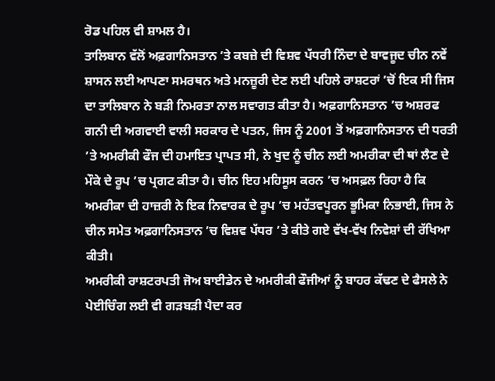ਰੋਡ ਪਹਿਲ ਵੀ ਸ਼ਾਮਲ ਹੈ।
ਤਾਲਿਬਾਨ ਵੱਲੋਂ ਅਫ਼ਗਾਨਿਸਤਾਨ ’ਤੇ ਕਬਜ਼ੇ ਦੀ ਵਿਸ਼ਵ ਪੱਧਰੀ ਨਿੰਦਾ ਦੇ ਬਾਵਜੂਦ ਚੀਨ ਨਵੇਂ ਸ਼ਾਸਨ ਲਈ ਆਪਣਾ ਸਮਰਥਨ ਅਤੇ ਮਨਜ਼ੂਰੀ ਦੇਣ ਲਈ ਪਹਿਲੇ ਰਾਸ਼ਟਰਾਂ ’ਚੋਂ ਇਕ ਸੀ ਜਿਸ ਦਾ ਤਾਲਿਬਾਨ ਨੇ ਬੜੀ ਨਿਮਰਤਾ ਨਾਲ ਸਵਾਗਤ ਕੀਤਾ ਹੈ। ਅਫ਼ਗਾਨਿਸਤਾਨ ’ਚ ਅਸ਼ਰਫ ਗਨੀ ਦੀ ਅਗਵਾਈ ਵਾਲੀ ਸਰਕਾਰ ਦੇ ਪਤਨ, ਜਿਸ ਨੂੰ 2001 ਤੋਂ ਅਫ਼ਗਾਨਿਸਤਾਨ ਦੀ ਧਰਤੀ ’ਤੇ ਅਮਰੀਕੀ ਫੌਜ ਦੀ ਹਮਾਇਤ ਪ੍ਰਾਪਤ ਸੀ, ਨੇ ਖੁਦ ਨੂੰ ਚੀਨ ਲਈ ਅਮਰੀਕਾ ਦੀ ਥਾਂ ਲੈਣ ਦੇ ਮੌਕੇ ਦੇ ਰੂਪ ’ਚ ਪ੍ਰਗਟ ਕੀਤਾ ਹੈ। ਚੀਨ ਇਹ ਮਹਿਸੂਸ ਕਰਨ ’ਚ ਅਸਫ਼ਲ ਰਿਹਾ ਹੈ ਕਿ ਅਮਰੀਕਾ ਦੀ ਹਾਜ਼ਰੀ ਨੇ ਇਕ ਨਿਵਾਰਕ ਦੇ ਰੂਪ ’ਚ ਮਹੱਤਵਪੂਰਨ ਭੂਮਿਕਾ ਨਿਭਾਈ, ਜਿਸ ਨੇ ਚੀਨ ਸਮੇਤ ਅਫ਼ਗਾਨਿਸਤਾਨ ’ਚ ਵਿਸ਼ਵ ਪੱਧਰ ’ਤੇ ਕੀਤੇ ਗਏ ਵੱਖ-ਵੱਖ ਨਿਵੇਸ਼ਾਂ ਦੀ ਰੱਖਿਆ ਕੀਤੀ।
ਅਮਰੀਕੀ ਰਾਸ਼ਟਰਪਤੀ ਜੋਅ ਬਾਈਡੇਨ ਦੇ ਅਮਰੀਕੀ ਫੌਜੀਆਂ ਨੂੰ ਬਾਹਰ ਕੱਢਣ ਦੇ ਫੈਸਲੇ ਨੇ ਪੇਈਚਿੰਗ ਲਈ ਵੀ ਗੜਬੜੀ ਪੈਦਾ ਕਰ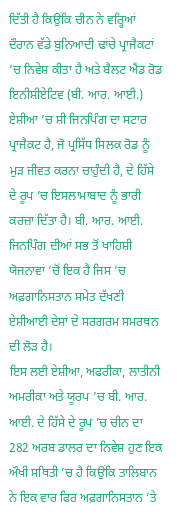ਦਿੱਤੀ ਹੈ ਕਿਉਂਕਿ ਚੀਨ ਨੇ ਵਰ੍ਹਿਆਂ ਦੌਰਾਨ ਵੱਡੇ ਬੁਨਿਆਦੀ ਢਾਂਚੇ ਪ੍ਰਾਜੈਕਟਾਂ ’ਚ ਨਿਵੇਸ਼ ਕੀਤਾ ਹੈ ਅਤੇ ਬੈਲਟ ਐਂਡ ਰੋਡ ਇਨੀਸ਼ੀਏਟਿਵ (ਬੀ. ਆਰ. ਆਈ.) ਏਸ਼ੀਆ ’ਚ ਸ਼ੀ ਜਿਨਪਿੰਗ ਦਾ ਸਟਾਰ ਪ੍ਰਾਜੈਕਟ ਹੈ, ਜੋ ਪ੍ਰਸਿੱਧ ਸਿਲਕ ਰੋਡ ਨੂੰ ਮੁੜ ਜੀਵਤ ਕਰਨਾ ਚਾਹੁੰਦੀ ਹੈ, ਦੇ ਹਿੱਸੇ ਦੇ ਰੂਪ ’ਚ ਇਸਲਾਮਾਬਾਦ ਨੂੰ ਭਾਰੀ ਕਰਜ਼ਾ ਦਿੱਤਾ ਹੈ। ਬੀ. ਆਰ. ਆਈ. ਜਿਨਪਿੰਗ ਦੀਆਂ ਸਭ ਤੋਂ ਖਾਹਿਸ਼ੀ ਯੋਜਨਾਵਾਂ ’ਚੋਂ ਇਕ ਹੈ ਜਿਸ ’ਚ ਅਫ਼ਗਾਨਿਸਤਾਨ ਸਮੇਤ ਦੱਖਣੀ ਏਸ਼ੀਆਈ ਦੇਸ਼ਾਂ ਦੇ ਸਰਗਰਮ ਸਮਰਥਨ ਦੀ ਲੋੜ ਹੈ।
ਇਸ ਲਈ ਏਸ਼ੀਆ, ਅਫਰੀਕਾ, ਲਾਤੀਨੀ ਅਮਰੀਕਾ ਅਤੇ ਯੂਰਪ ’ਚ ਬੀ. ਆਰ. ਆਈ. ਦੇ ਹਿੱਸੇ ਦੇ ਰੂਪ ’ਚ ਚੀਨ ਦਾ 282 ਅਰਬ ਡਾਲਰ ਦਾ ਨਿਵੇਸ਼ ਹੁਣ ਇਕ ਔਖੀ ਸਥਿਤੀ ’ਚ ਹੈ ਕਿਉਂਕਿ ਤਾਲਿਬਾਨ ਨੇ ਇਕ ਵਾਰ ਫਿਰ ਅਫ਼ਗਾਨਿਸਤਾਨ ’ਤੇ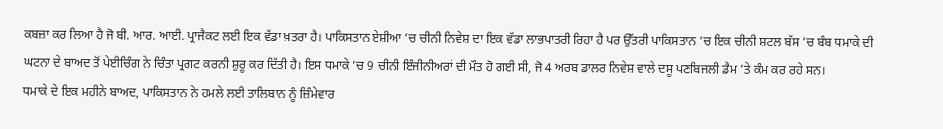ਕਬਜ਼ਾ ਕਰ ਲਿਆ ਹੈ ਜੋ ਬੀ. ਆਰ. ਆਈ. ਪ੍ਰਾਜੈਕਟ ਲਈ ਇਕ ਵੱਡਾ ਖ਼ਤਰਾ ਹੈ। ਪਾਕਿਸਤਾਨ ਏਸ਼ੀਆ ’ਚ ਚੀਨੀ ਨਿਵੇਸ਼ ਦਾ ਇਕ ਵੱਡਾ ਲਾਭਪਾਤਰੀ ਰਿਹਾ ਹੈ ਪਰ ਉੱਤਰੀ ਪਾਕਿਸਤਾਨ ’ਚ ਇਕ ਚੀਨੀ ਸ਼ਟਲ ਬੱਸ ’ਚ ਬੰਬ ਧਮਾਕੇ ਦੀ ਘਟਨਾ ਦੇ ਬਾਅਦ ਤੋਂ ਪੇਈਚਿੰਗ ਨੇ ਚਿੰਤਾ ਪ੍ਰਗਟ ਕਰਨੀ ਸ਼ੁਰੂ ਕਰ ਦਿੱਤੀ ਹੈ। ਇਸ ਧਮਾਕੇ ’ਚ 9 ਚੀਨੀ ਇੰਜੀਨੀਅਰਾਂ ਦੀ ਮੌਤ ਹੋ ਗਈ ਸੀ, ਜੋ 4 ਅਰਬ ਡਾਲਰ ਨਿਵੇਸ਼ ਵਾਲੇ ਦਸੂ ਪਣਬਿਜਲੀ ਡੈਮ ’ਤੇ ਕੰਮ ਕਰ ਰਹੇ ਸਨ।
ਧਮਾਕੇ ਦੇ ਇਕ ਮਹੀਨੇ ਬਾਅਦ, ਪਾਕਿਸਤਾਨ ਨੇ ਹਮਲੇ ਲਈ ਤਾਲਿਬਾਨ ਨੂੰ ਜ਼ਿੰਮੇਵਾਰ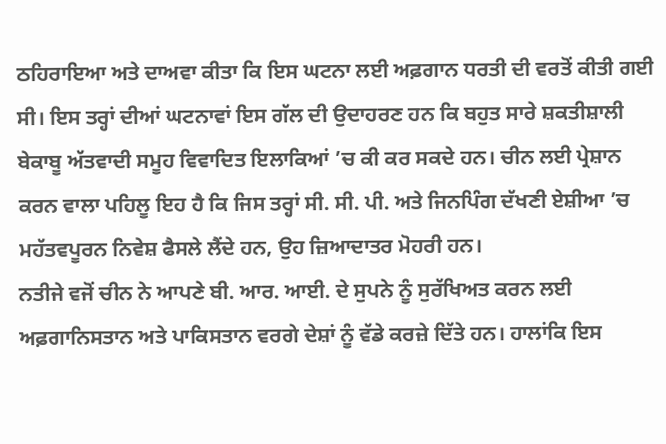ਠਹਿਰਾਇਆ ਅਤੇ ਦਾਅਵਾ ਕੀਤਾ ਕਿ ਇਸ ਘਟਨਾ ਲਈ ਅਫ਼ਗਾਨ ਧਰਤੀ ਦੀ ਵਰਤੋਂ ਕੀਤੀ ਗਈ ਸੀ। ਇਸ ਤਰ੍ਹਾਂ ਦੀਆਂ ਘਟਨਾਵਾਂ ਇਸ ਗੱਲ ਦੀ ਉਦਾਹਰਣ ਹਨ ਕਿ ਬਹੁਤ ਸਾਰੇ ਸ਼ਕਤੀਸ਼ਾਲੀ ਬੇਕਾਬੂ ਅੱਤਵਾਦੀ ਸਮੂਹ ਵਿਵਾਦਿਤ ਇਲਾਕਿਆਂ ’ਚ ਕੀ ਕਰ ਸਕਦੇ ਹਨ। ਚੀਨ ਲਈ ਪ੍ਰੇਸ਼ਾਨ ਕਰਨ ਵਾਲਾ ਪਹਿਲੂ ਇਹ ਹੈ ਕਿ ਜਿਸ ਤਰ੍ਹਾਂ ਸੀ. ਸੀ. ਪੀ. ਅਤੇ ਜਿਨਪਿੰਗ ਦੱਖਣੀ ਏਸ਼ੀਆ ’ਚ ਮਹੱਤਵਪੂਰਨ ਨਿਵੇਸ਼ ਫੈਸਲੇ ਲੈਂਦੇ ਹਨ, ਉਹ ਜ਼ਿਆਦਾਤਰ ਮੋਹਰੀ ਹਨ।
ਨਤੀਜੇ ਵਜੋਂ ਚੀਨ ਨੇ ਆਪਣੇ ਬੀ. ਆਰ. ਆਈ. ਦੇ ਸੁਪਨੇ ਨੂੰ ਸੁਰੱਖਿਅਤ ਕਰਨ ਲਈ ਅਫ਼ਗਾਨਿਸਤਾਨ ਅਤੇ ਪਾਕਿਸਤਾਨ ਵਰਗੇ ਦੇਸ਼ਾਂ ਨੂੰ ਵੱਡੇ ਕਰਜ਼ੇ ਦਿੱਤੇ ਹਨ। ਹਾਲਾਂਕਿ ਇਸ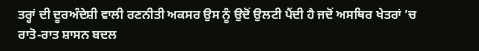ਤਰ੍ਹਾਂ ਦੀ ਦੂਰਅੰਦੇਸ਼ੀ ਵਾਲੀ ਰਣਨੀਤੀ ਅਕਸਰ ਉਸ ਨੂੰ ਉਦੋਂ ਉਲਟੀ ਪੈਂਦੀ ਹੈ ਜਦੋਂ ਅਸਥਿਰ ਖੇਤਰਾਂ ’ਚ ਰਾਤੋ-ਰਾਤ ਸ਼ਾਸਨ ਬਦਲ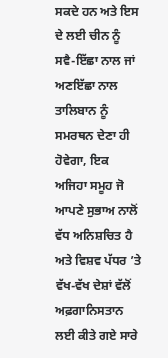ਸਕਦੇ ਹਨ ਅਤੇ ਇਸ ਦੇ ਲਈ ਚੀਨ ਨੂੰ ਸਵੈ-ਇੱਛਾ ਨਾਲ ਜਾਂ ਅਣਇੱਛਾ ਨਾਲ ਤਾਲਿਬਾਨ ਨੂੰ ਸਮਰਥਨ ਦੇਣਾ ਹੀ ਹੋਵੇਗਾ, ਇਕ ਅਜਿਹਾ ਸਮੂਹ ਜੋ ਆਪਣੇ ਸੁਭਾਅ ਨਾਲੋਂ ਵੱਧ ਅਨਿਸ਼ਚਿਤ ਹੈ ਅਤੇ ਵਿਸ਼ਵ ਪੱਧਰ ’ਤੇ ਵੱਖ-ਵੱਖ ਦੇਸ਼ਾਂ ਵੱਲੋਂ ਅਫ਼ਗਾਨਿਸਤਾਨ ਲਈ ਕੀਤੇ ਗਏ ਸਾਰੇ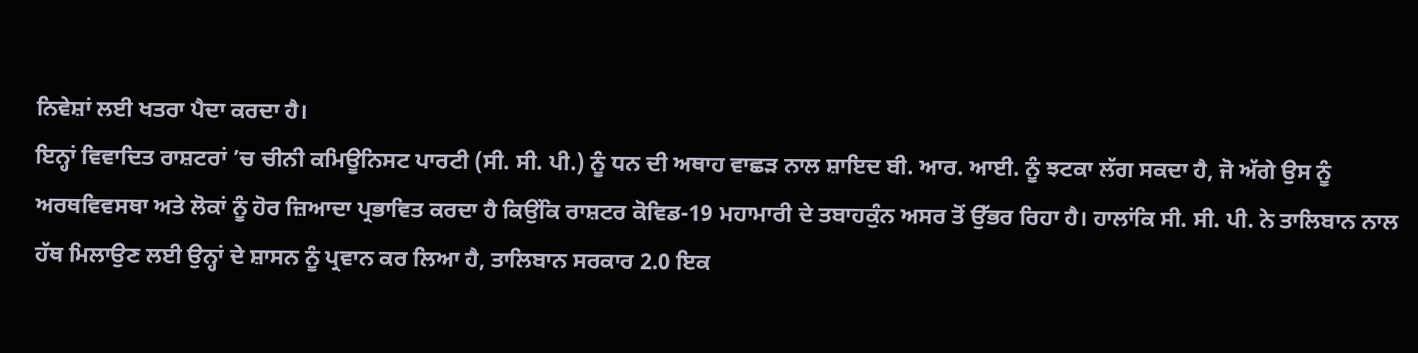ਨਿਵੇਸ਼ਾਂ ਲਈ ਖਤਰਾ ਪੈਦਾ ਕਰਦਾ ਹੈ।
ਇਨ੍ਹਾਂ ਵਿਵਾਦਿਤ ਰਾਸ਼ਟਰਾਂ ’ਚ ਚੀਨੀ ਕਮਿਊਨਿਸਟ ਪਾਰਟੀ (ਸੀ. ਸੀ. ਪੀ.) ਨੂੰ ਧਨ ਦੀ ਅਥਾਹ ਵਾਛੜ ਨਾਲ ਸ਼ਾਇਦ ਬੀ. ਆਰ. ਆਈ. ਨੂੰ ਝਟਕਾ ਲੱਗ ਸਕਦਾ ਹੈ, ਜੋ ਅੱਗੇ ਉਸ ਨੂੰ ਅਰਥਵਿਵਸਥਾ ਅਤੇ ਲੋਕਾਂ ਨੂੰ ਹੋਰ ਜ਼ਿਆਦਾ ਪ੍ਰਭਾਵਿਤ ਕਰਦਾ ਹੈ ਕਿਉਂਕਿ ਰਾਸ਼ਟਰ ਕੋਵਿਡ-19 ਮਹਾਮਾਰੀ ਦੇ ਤਬਾਹਕੁੰਨ ਅਸਰ ਤੋਂ ਉੱਭਰ ਰਿਹਾ ਹੈ। ਹਾਲਾਂਕਿ ਸੀ. ਸੀ. ਪੀ. ਨੇ ਤਾਲਿਬਾਨ ਨਾਲ ਹੱਥ ਮਿਲਾਉਣ ਲਈ ਉਨ੍ਹਾਂ ਦੇ ਸ਼ਾਸਨ ਨੂੰ ਪ੍ਰਵਾਨ ਕਰ ਲਿਆ ਹੈ, ਤਾਲਿਬਾਨ ਸਰਕਾਰ 2.0 ਇਕ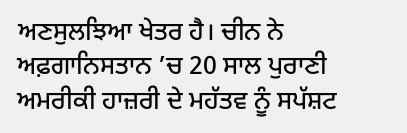ਅਣਸੁਲਝਿਆ ਖੇਤਰ ਹੈ। ਚੀਨ ਨੇ ਅਫ਼ਗਾਨਿਸਤਾਨ ’ਚ 20 ਸਾਲ ਪੁਰਾਣੀ ਅਮਰੀਕੀ ਹਾਜ਼ਰੀ ਦੇ ਮਹੱਤਵ ਨੂੰ ਸਪੱਸ਼ਟ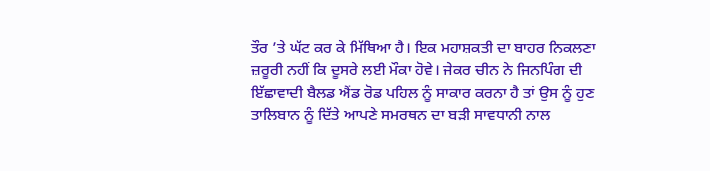ਤੌਰ ’ਤੇ ਘੱਟ ਕਰ ਕੇ ਮਿੱਥਿਆ ਹੈ। ਇਕ ਮਹਾਸ਼ਕਤੀ ਦਾ ਬਾਹਰ ਨਿਕਲਣਾ ਜ਼ਰੂਰੀ ਨਹੀਂ ਕਿ ਦੂਸਰੇ ਲਈ ਮੌਕਾ ਹੋਵੇ। ਜੇਕਰ ਚੀਨ ਨੇ ਜਿਨਪਿੰਗ ਦੀ ਇੱਛਾਵਾਦੀ ਬੈਲਡ ਐਂਡ ਰੋਡ ਪਹਿਲ ਨੂੰ ਸਾਕਾਰ ਕਰਨਾ ਹੈ ਤਾਂ ਉਸ ਨੂੰ ਹੁਣ ਤਾਲਿਬਾਨ ਨੂੰ ਦਿੱਤੇ ਆਪਣੇ ਸਮਰਥਨ ਦਾ ਬੜੀ ਸਾਵਧਾਨੀ ਨਾਲ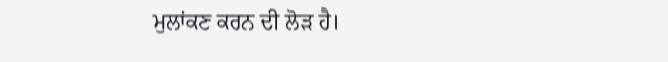ਮੁਲਾਂਕਣ ਕਰਨ ਦੀ ਲੋੜ ਹੈ।